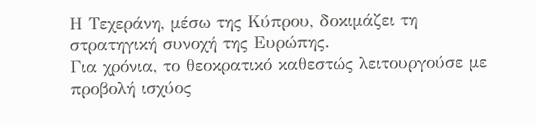Η Τεχεράνη, μέσω της Κύπρου, δοκιμάζει τη στρατηγική συνοχή της Ευρώπης.
Για χρόνια, το θεοκρατικό καθεστώς λειτουργούσε με προβολή ισχύος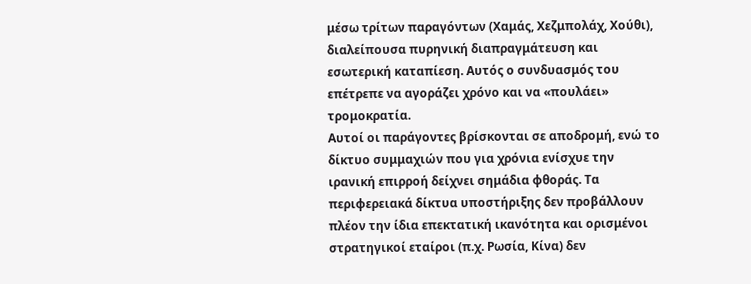μέσω τρίτων παραγόντων (Χαμάς, Χεζμπολάχ, Χούθι), διαλείπουσα πυρηνική διαπραγμάτευση και εσωτερική καταπίεση. Αυτός ο συνδυασμός του επέτρεπε να αγοράζει χρόνο και να «πουλάει» τρομοκρατία.
Αυτοί οι παράγοντες βρίσκονται σε αποδρομή, ενώ το δίκτυο συμμαχιών που για χρόνια ενίσχυε την ιρανική επιρροή δείχνει σημάδια φθοράς. Τα περιφερειακά δίκτυα υποστήριξης δεν προβάλλουν πλέον την ίδια επεκτατική ικανότητα και ορισμένοι στρατηγικοί εταίροι (π.χ. Ρωσία, Κίνα) δεν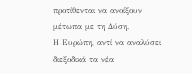προτίθενται να ανοίξουν μέτωπα με τη Δύση.
Η Ευρώπη, αντί να αναλύσει διεξοδικά τα νέα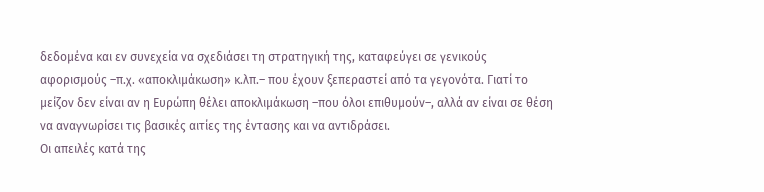δεδομένα και εν συνεχεία να σχεδιάσει τη στρατηγική της, καταφεύγει σε γενικούς αφορισμούς –π.χ. «αποκλιμάκωση» κ.λπ.– που έχουν ξεπεραστεί από τα γεγονότα. Γιατί το μείζον δεν είναι αν η Ευρώπη θέλει αποκλιμάκωση –που όλοι επιθυμούν–, αλλά αν είναι σε θέση να αναγνωρίσει τις βασικές αιτίες της έντασης και να αντιδράσει.
Οι απειλές κατά της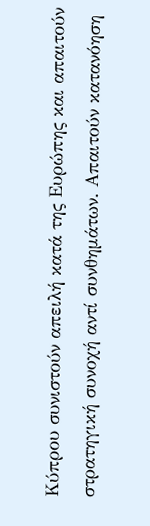Κύπρου συνιστούν απειλή κατά της Ευρώπης και απαιτούν στρατηγική συνοχή αντί συνθημάτων. Απαιτούν κατανόηση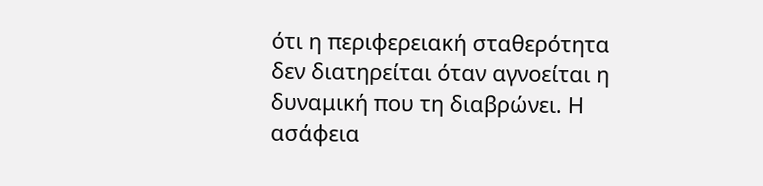ότι η περιφερειακή σταθερότητα δεν διατηρείται όταν αγνοείται η δυναμική που τη διαβρώνει. Η ασάφεια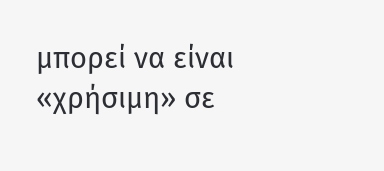μπορεί να είναι «χρήσιμη» σε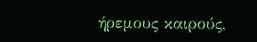ήρεμους καιρούς,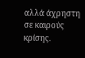αλλά άχρηστη σε καιρούς κρίσης.